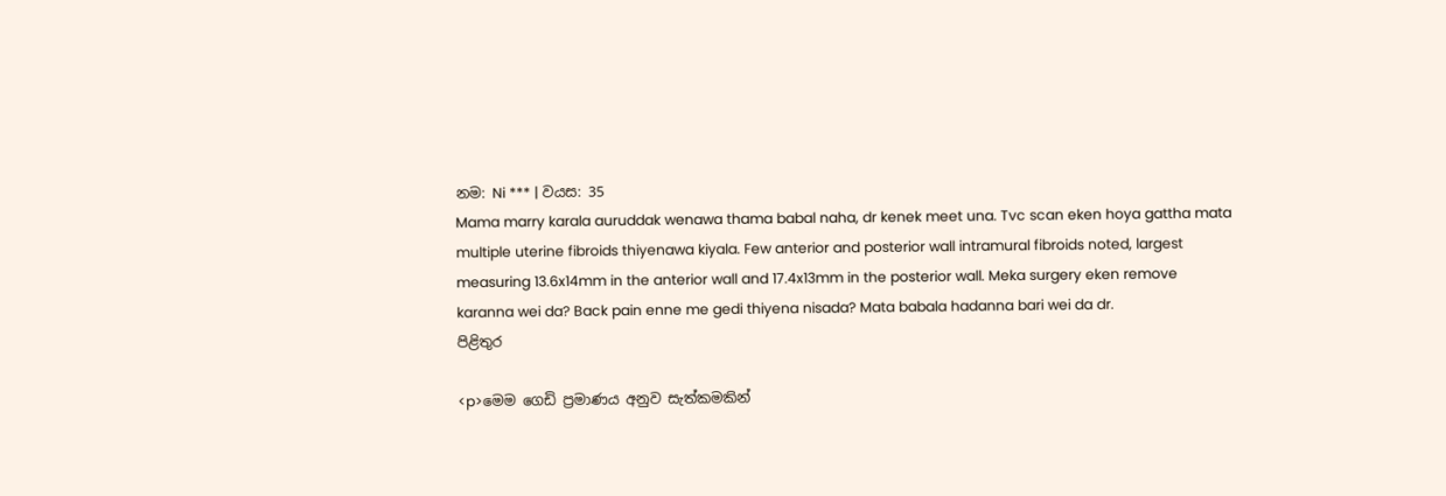නම: Ni *** | වයස: 35
Mama marry karala auruddak wenawa thama babal naha, dr kenek meet una. Tvc scan eken hoya gattha mata multiple uterine fibroids thiyenawa kiyala. Few anterior and posterior wall intramural fibroids noted, largest measuring 13.6x14mm in the anterior wall and 17.4x13mm in the posterior wall. Meka surgery eken remove karanna wei da? Back pain enne me gedi thiyena nisada? Mata babala hadanna bari wei da dr.
පිළිතුර

<p>මෙම ගෙඩි ප්‍රමාණය අනුව සැත්කමකින්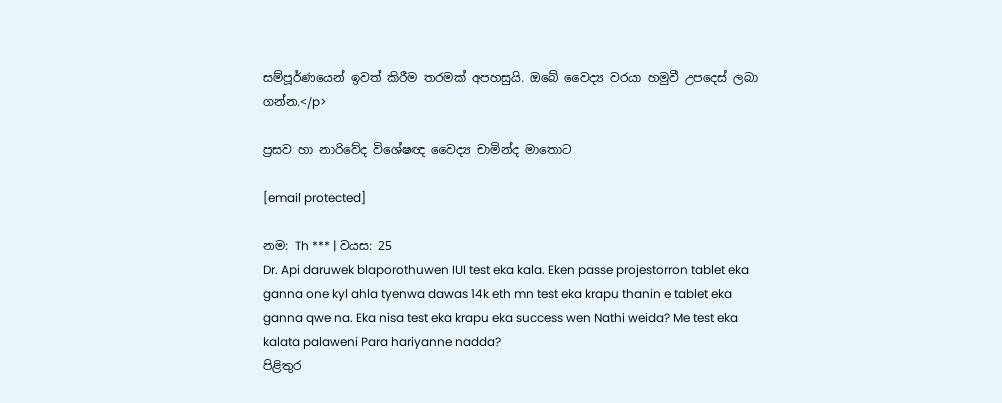සම්පූර්ණයෙන් ඉවත් කිරීම තරමක් අපහසුයි. ඔබේ වෛද්‍ය වරයා හමුවී උපදෙස් ලබා ගන්න.</p>

ප්‍රසව හා නාරිවේද විශේෂඥ වෛද්‍ය චාමින්ද මාතොට

[email protected]

නම: Th *** | වයස: 25
Dr. Api daruwek blaporothuwen IUI test eka kala. Eken passe projestorron tablet eka ganna one kyl ahla tyenwa dawas 14k eth mn test eka krapu thanin e tablet eka ganna qwe na. Eka nisa test eka krapu eka success wen Nathi weida? Me test eka kalata palaweni Para hariyanne nadda?
පිළිතුර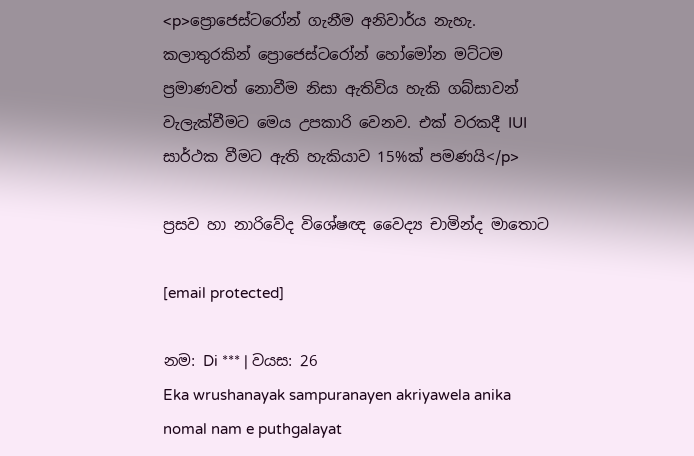<p>ප්‍රොජෙස්ටරෝන් ගැනීම අනිවාර්ය නැහැ. කලාතුරකින් ප්‍රොජෙස්ටරෝන් හෝමෝන මට්ටම ප්‍රමාණවත් නොවීම නිසා ඇතිවිය හැකි ගබ්සාවන් වැලැක්වීමට මෙය උපකාරි වෙනව. එක් වරකදී IUI සාර්ථක වීමට ඇති හැකියාව 15%ක් පමණයි</p>

ප්‍රසව හා නාරිවේද විශේෂඥ වෛද්‍ය චාමින්ද මාතොට

[email protected]

නම: Di *** | වයස: 26
Eka wrushanayak sampuranayen akriyawela anika nomal nam e puthgalayat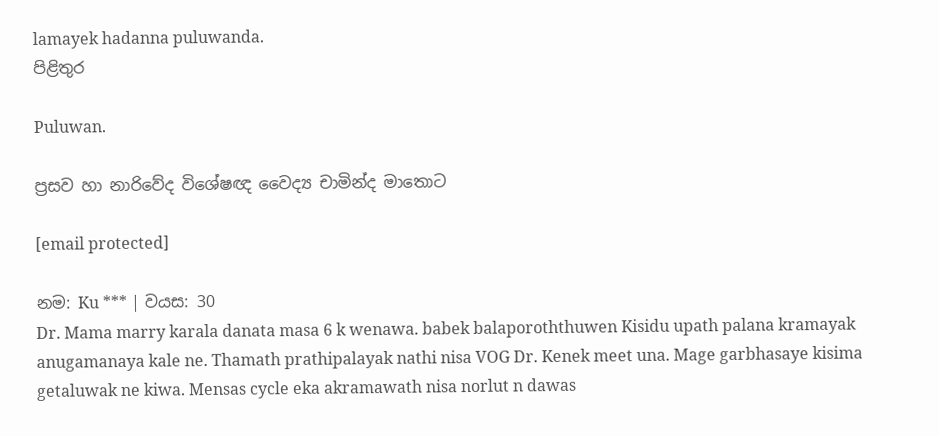lamayek hadanna puluwanda.
පිළිතුර

Puluwan.

ප්‍රසව හා නාරිවේද විශේෂඥ වෛද්‍ය චාමින්ද මාතොට

[email protected]

නම: Ku *** | වයස: 30
Dr. Mama marry karala danata masa 6 k wenawa. babek balaporoththuwen Kisidu upath palana kramayak anugamanaya kale ne. Thamath prathipalayak nathi nisa VOG Dr. Kenek meet una. Mage garbhasaye kisima getaluwak ne kiwa. Mensas cycle eka akramawath nisa norlut n dawas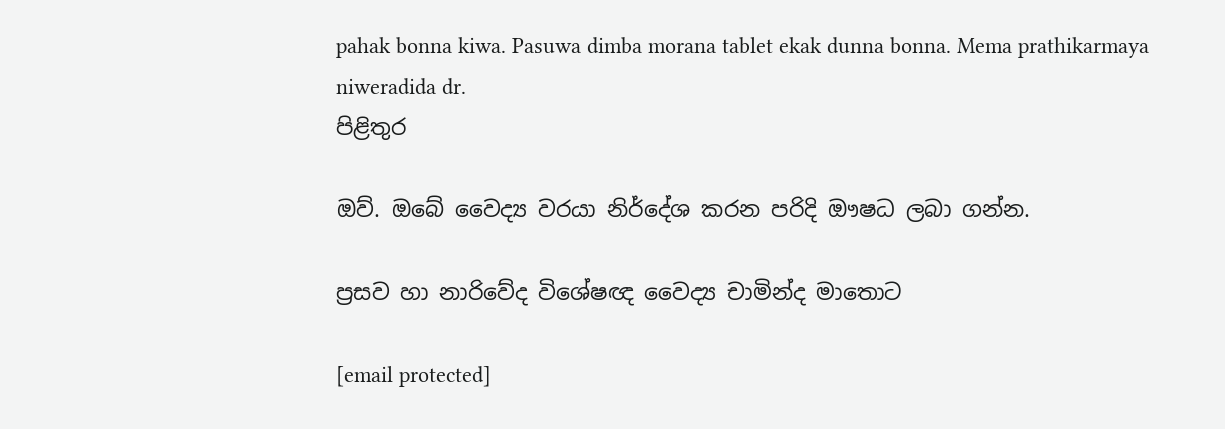pahak bonna kiwa. Pasuwa dimba morana tablet ekak dunna bonna. Mema prathikarmaya niweradida dr.
පිළිතුර

ඔව්. ඔබේ වෛද්‍ය වරයා නිර්දේශ කරන පරිදි ඖෂධ ලබා ගන්න.

ප්‍රසව හා නාරිවේද විශේෂඥ වෛද්‍ය චාමින්ද මාතොට

[email protected]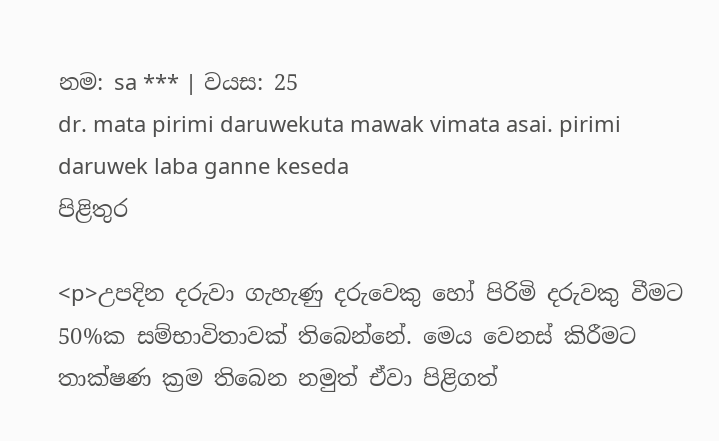නම: sa *** | වයස: 25
dr. mata pirimi daruwekuta mawak vimata asai. pirimi daruwek laba ganne keseda
පිළිතුර

<p>උපදින දරුවා ගැහැණු දරුවෙකු හෝ පිරිමි දරුවකු වීමට 50%ක සම්භාවිතාවක් තිබෙන්නේ. මෙය වෙනස් කිරීමට තාක්ෂණ ක්‍රම තිබෙන නමුත් ඒවා පිළිගත්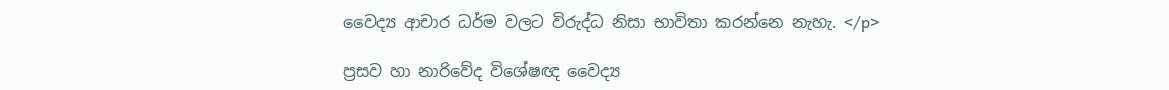වෛද්‍ය ආචාර ධර්ම වලට විරුද්ධ නිසා භාවිතා කරන්නෙ නැහැ. </p>

ප්‍රසව හා නාරිවේද විශේෂඥ වෛද්‍ය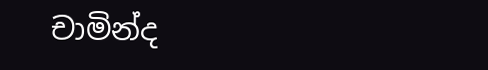චාමින්ද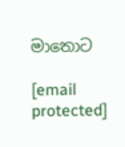මාතොට

[email protected]